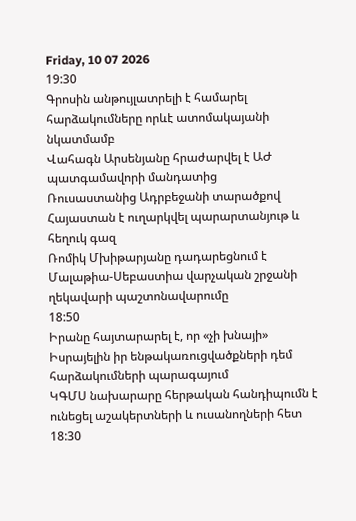Friday, 10 07 2026
19:30
Գրոսին անթույլատրելի է համարել հարձակումները որևէ ատոմակայանի նկատմամբ
Վահագն Արսենյանը հրաժարվել է ԱԺ պատգամավորի մանդատից
Ռուսաստանից Ադրբեջանի տարածքով Հայաստան է ուղարկվել պարարտանյութ և հեղուկ գազ
Ռոմիկ Մխիթարյանը դադարեցնում է Մալաթիա-Սեբաստիա վարչական շրջանի ղեկավարի պաշտոնավարումը
18:50
Իրանը հայտարարել է, որ «չի խնայի» Իսրայելին իր ենթակառուցվածքների դեմ հարձակումների պարագայում
ԿԳՄՍ նախարարը հերթական հանդիպումն է ունեցել աշակերտների և ուսանողների հետ
18:30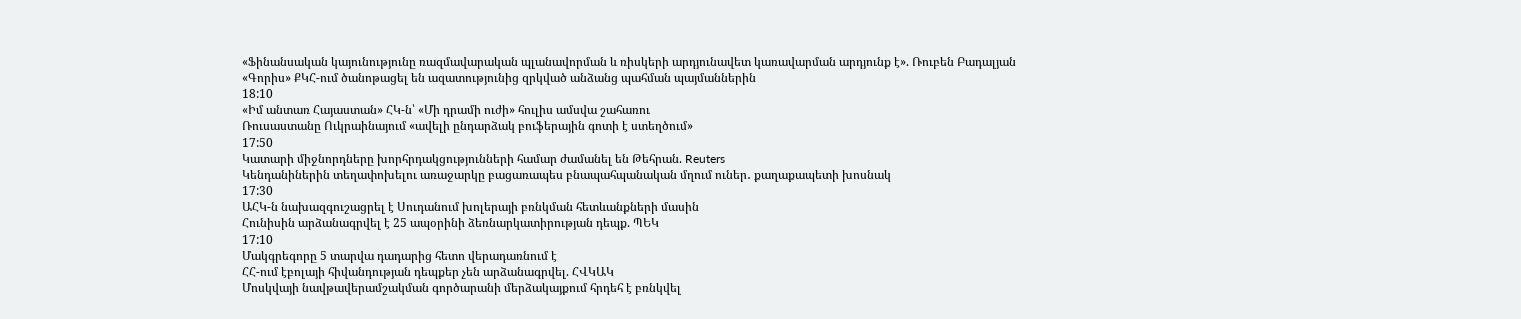«Ֆինանսական կայունությունը ռազմավարական պլանավորման և ռիսկերի արդյունավետ կառավարման արդյունք է». Ռուբեն Բադալյան
«Գորիս» ՔԿՀ-ում ծանոթացել են ազատությունից զրկված անձանց պահման պայմաններին
18:10
«Իմ անտառ Հայաստան» ՀԿ-ն՝ «Մի դրամի ուժի» հուլիս ամսվա շահառու
Ռուսաստանը Ուկրաինայում «ավելի ընդարձակ բուֆերային գոտի է ստեղծում»
17:50
Կատարի միջնորդները խորհրդակցությունների համար ժամանել են Թեհրան. Reuters
Կենդանիներին տեղափոխելու առաջարկը բացառապես բնապահպանական մղում ուներ․ քաղաքապետի խոսնակ
17:30
ԱՀԿ-ն նախազգուշացրել է Սուդանում խոլերայի բռնկման հետևանքների մասին
Հունիսին արձանագրվել է 25 ապօրինի ձեռնարկատիրության դեպք. ՊԵԿ
17:10
Մակգրեգորը 5 տարվա դադարից հետո վերադառնում է
ՀՀ-ում էբոլայի հիվանդության դեպքեր չեն արձանագրվել. ՀՎԿԱԿ
Մոսկվայի նավթավերամշակման գործարանի մերձակայքում հրդեհ է բռնկվել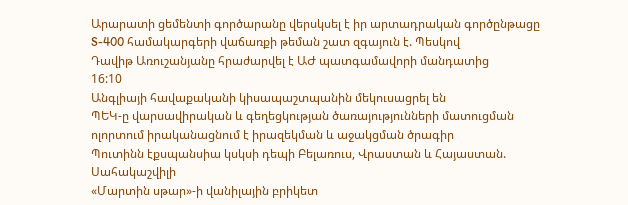Արարատի ցեմենտի գործարանը վերսկսել է իր արտադրական գործընթացը
S-400 համակարգերի վաճառքի թեման շատ զգայուն է. Պեսկով
Դավիթ Առուշանյանը հրաժարվել է ԱԺ պատգամավորի մանդատից
16:10
Անգլիայի հավաքականի կիսապաշտպանին մեկուսացրել են
ՊԵԿ-ը վարսավիրական և գեղեցկության ծառայությունների մատուցման ոլորտում իրականացնում է իրազեկման և աջակցման ծրագիր
Պուտինն էքսպանսիա կսկսի դեպի Բելառուս, Վրաստան և Հայաստան. Սահակաշվիլի
«Մարտին սթար»-ի վանիլային բրիկետ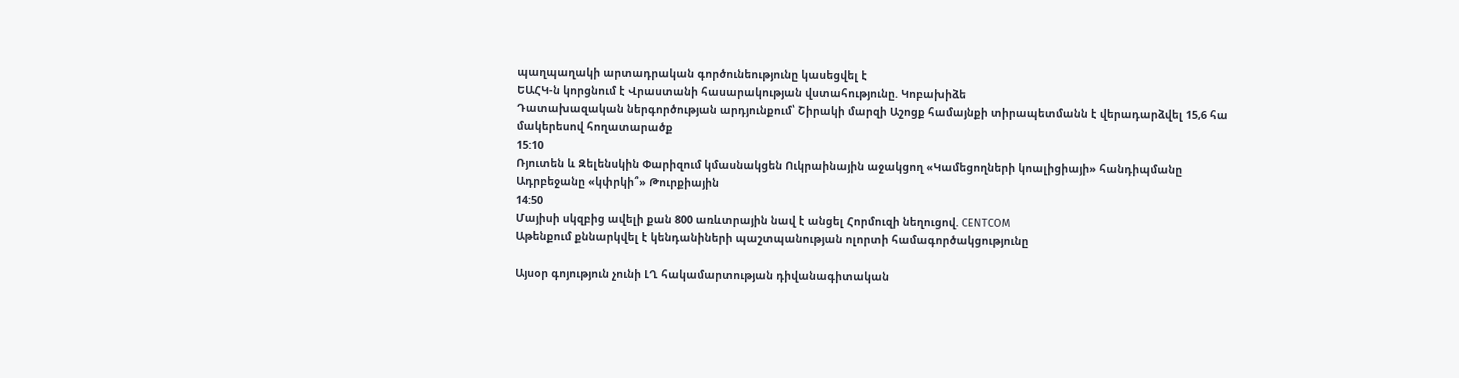պաղպաղակի արտադրական գործունեությունը կասեցվել է
ԵԱՀԿ-ն կորցնում է Վրաստանի հասարակության վստահությունը. Կոբախիձե
Դատախազական ներգործության արդյունքում՝ Շիրակի մարզի Աշոցք համայնքի տիրապետմանն է վերադարձվել 15,6 հա մակերեսով հողատարածք
15:10
Ռյուտեն և Զելենսկին Փարիզում կմասնակցեն Ուկրաինային աջակցող «Կամեցողների կոալիցիայի» հանդիպմանը
Ադրբեջանը «կփրկի՞» Թուրքիային
14:50
Մայիսի սկզբից ավելի քան 800 առևտրային նավ է անցել Հորմուզի նեղուցով. CENTCOM
Աթենքում քննարկվել է կենդանիների պաշտպանության ոլորտի համագործակցությունը

Այսօր գոյություն չունի ԼՂ հակամարտության դիվանագիտական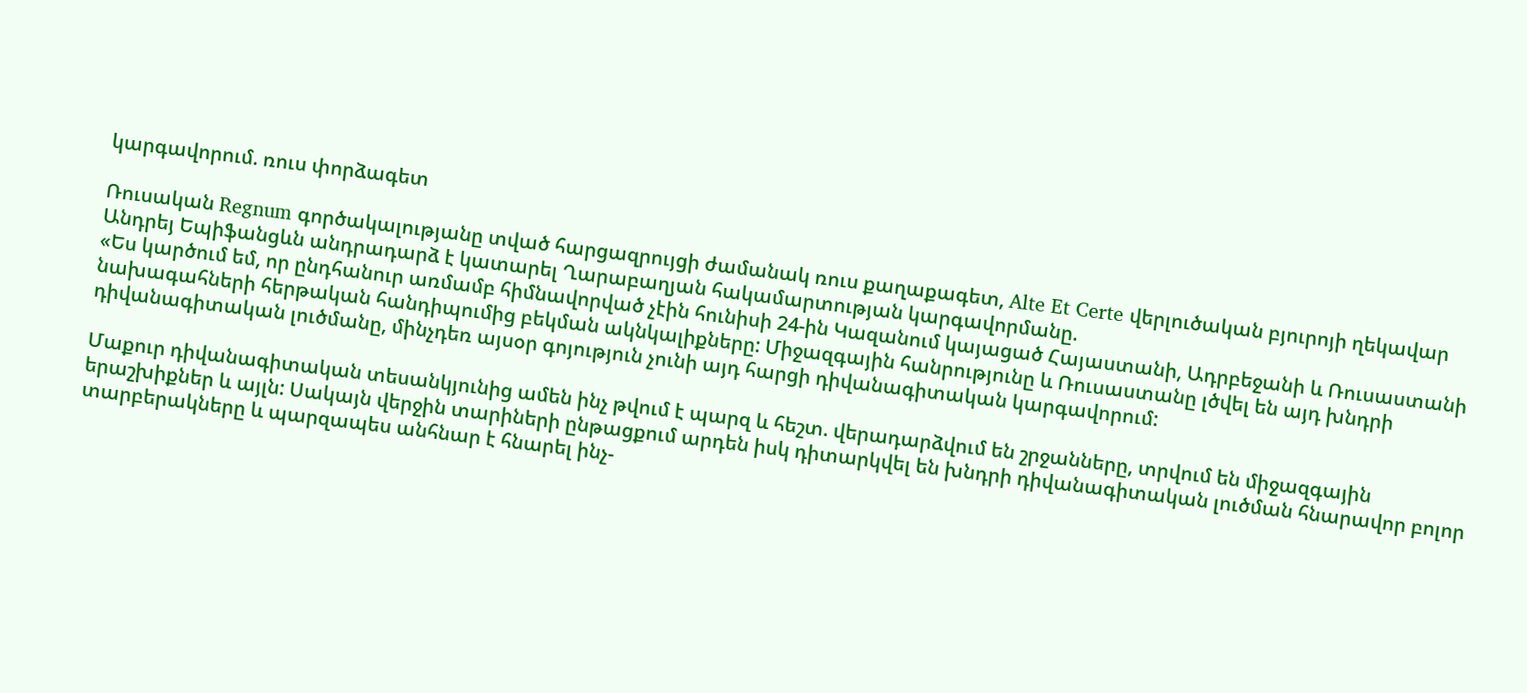կարգավորում. ռուս փորձագետ

Ռուսական Regnum գործակալությանը տված հարցազրույցի ժամանակ ռուս քաղաքագետ, Alte Et Certe վերլուծական բյուրոյի ղեկավար Անդրեյ Եպիֆանցևն անդրադարձ է կատարել Ղարաբաղյան հակամարտության կարգավորմանը.
«Ես կարծում եմ, որ ընդհանուր առմամբ հիմնավորված չէին հունիսի 24-ին Կազանում կայացած Հայաստանի, Ադրբեջանի և Ռուսաստանի նախագահների հերթական հանդիպումից բեկման ակնկալիքները: Միջազգային հանրությունը և Ռուսաստանը լծվել են այդ խնդրի դիվանագիտական լուծմանը, մինչդեռ այսօր գոյություն չունի այդ հարցի դիվանագիտական կարգավորում:

Մաքուր դիվանագիտական տեսանկյունից ամեն ինչ թվում է պարզ և հեշտ. վերադարձվում են շրջանները, տրվում են միջազգային երաշխիքներ և այլն: Սակայն վերջին տարիների ընթացքում արդեն իսկ դիտարկվել են խնդրի դիվանագիտական լուծման հնարավոր բոլոր տարբերակները և պարզապես անհնար է հնարել ինչ-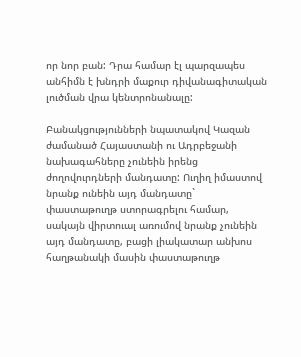որ նոր բան: Դրա համար էլ պարզապես անհիմն է խնդրի մաքուր դիվանագիտական լուծման վրա կենտրոնանալը:

Բանակցությունների նպատակով Կազան ժամանած Հայաստանի ու Ադրբեջանի նախագահները չունեին իրենց ժողովուրդների մանդատը: Ուղիղ իմաստով նրանք ունեին այդ մանդատը` փաստաթուղթ ստորագրելու համար, սակայն վիրտուալ առումով նրանք չունեին այդ մանդատը, բացի լիակատար անխոս հաղթանակի մասին փաստաթուղթ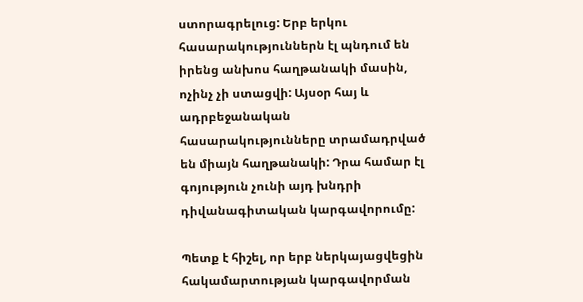ստորագրելուց: Երբ երկու հասարակություններն էլ պնդում են իրենց անխոս հաղթանակի մասին, ոչինչ չի ստացվի: Այսօր հայ և ադրբեջանական հասարակությունները տրամադրված են միայն հաղթանակի: Դրա համար էլ գոյություն չունի այդ խնդրի դիվանագիտական կարգավորումը:

Պետք է հիշել, որ երբ ներկայացվեցին հակամարտության կարգավորման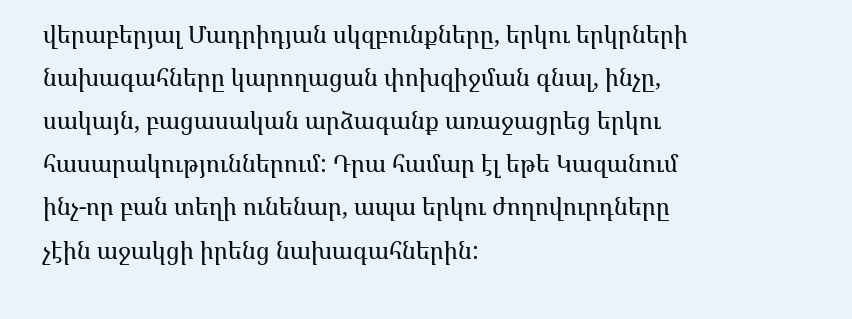վերաբերյալ Մադրիդյան սկզբունքները, երկու երկրների նախագահները կարողացան փոխզիջման գնալ, ինչը, սակայն, բացասական արձագանք առաջացրեց երկու հասարակություններում: Դրա համար էլ եթե Կազանում ինչ-որ բան տեղի ունենար, ապա երկու ժողովուրդները չէին աջակցի իրենց նախագահներին: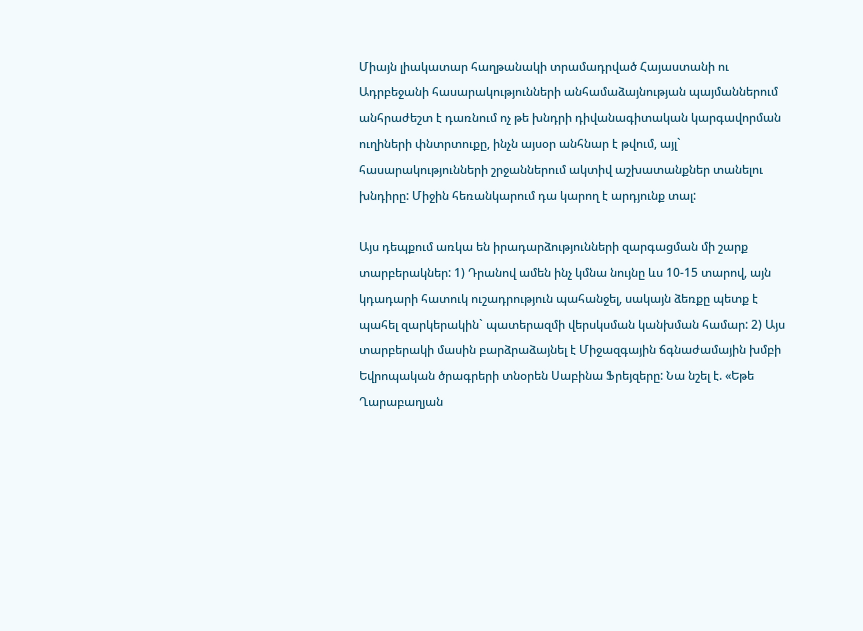Միայն լիակատար հաղթանակի տրամադրված Հայաստանի ու Ադրբեջանի հասարակությունների անհամաձայնության պայմաններում անհրաժեշտ է դառնում ոչ թե խնդրի դիվանագիտական կարգավորման ուղիների փնտրտուքը, ինչն այսօր անհնար է թվում, այլ` հասարակությունների շրջաններում ակտիվ աշխատանքներ տանելու խնդիրը: Միջին հեռանկարում դա կարող է արդյունք տալ:

Այս դեպքում առկա են իրադարձությունների զարգացման մի շարք տարբերակներ: 1) Դրանով ամեն ինչ կմնա նույնը ևս 10-15 տարով, այն կդադարի հատուկ ուշադրություն պահանջել, սակայն ձեռքը պետք է պահել զարկերակին` պատերազմի վերսկսման կանխման համար: 2) Այս տարբերակի մասին բարձրաձայնել է Միջազգային ճգնաժամային խմբի Եվրոպական ծրագրերի տնօրեն Սաբինա Ֆրեյզերը: Նա նշել է. «Եթե Ղարաբաղյան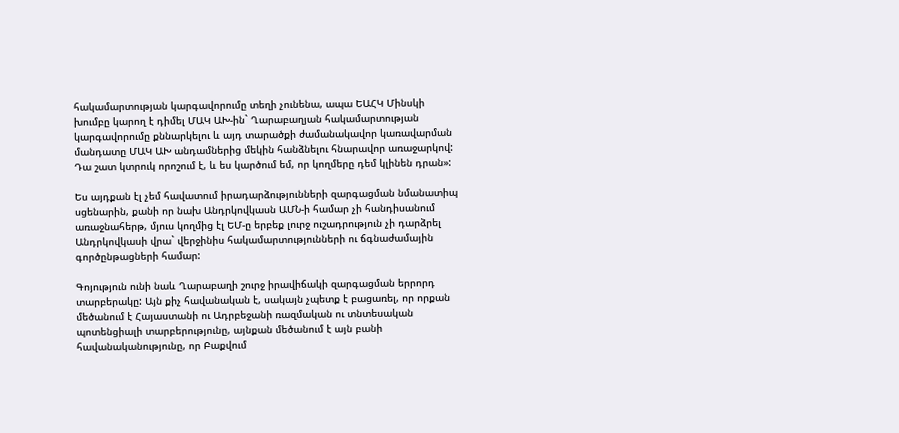հակամարտության կարգավորումը տեղի չունենա, ապա ԵԱՀԿ Մինսկի խումբը կարող է դիմել ՄԱԿ ԱԽ-ին` Ղարաբաղյան հակամարտության կարգավորումը քննարկելու և այդ տարածքի ժամանակավոր կառավարման մանդատը ՄԱԿ ԱԽ անդամներից մեկին հանձնելու հնարավոր առաջարկով: Դա շատ կտրուկ որոշում է, և ես կարծում եմ, որ կողմերը դեմ կլինեն դրան»:

Ես այդքան էլ չեմ հավատում իրադարձությունների զարգացման նմանատիպ սցենարին, քանի որ նախ Անդրկովկասն ԱՄՆ-ի համար չի հանդիսանում առաջնահերթ, մյուս կողմից էլ ԵՄ-ը երբեք լուրջ ուշադրություն չի դարձրել Անդրկովկասի վրա` վերջինիս հակամարտությունների ու ճգնաժամային գործընթացների համար:

Գոյություն ունի նաև Ղարաբաղի շուրջ իրավիճակի զարգացման երրորդ տարբերակը: Այն քիչ հավանական է, սակայն չպետք է բացառել, որ որքան մեծանում է Հայաստանի ու Ադրբեջանի ռազմական ու տնտեսական պոտենցիալի տարբերությունը, այնքան մեծանում է այն բանի հավանականությունը, որ Բաքվում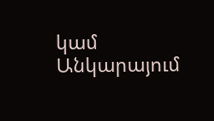կամ Անկարայում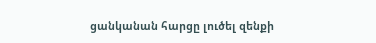ցանկանան հարցը լուծել զենքի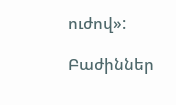ուժով»:

Բաժիններ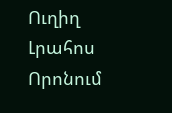Ուղիղ
Լրահոս
Որոնում